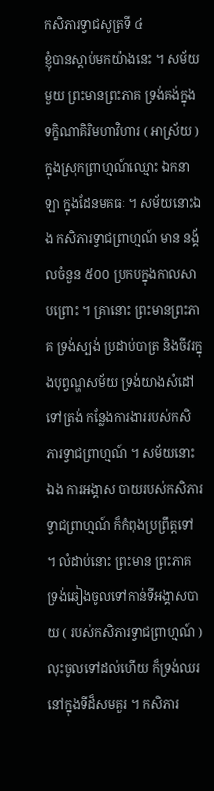កសិភារទ្វាជសូត្រទី ៤
ខ្ញុំបានស្តាប់មកយ៉ាងនេះ ។ សម័យមួយ ព្រះមានព្រះភាគ ទ្រង់គង់ក្នុងទក្ខិណាគិរិមហាវិហារ ( អាស្រ័យ ) ក្នុងស្រុកព្រាហ្មណ៍ឈ្មោះ ឯកនាឡា ក្នុងដែនមគធៈ ។ សម័យនោះឯង កសិភារទ្វាជព្រាហ្មណ៍ មាន នង្គ័លចំនួន ៥០០ ប្រកបក្នុងកាលសាបព្រោះ ។ គ្រានោះ ព្រះមានព្រះភាគ ទ្រង់ស្បង់ ប្រដាប់បាត្រ និងចីវរក្នុងបុព្វណ្ហសម័យ ទ្រង់យាងសំដៅទៅត្រង់ កន្លែងការងាររបស់កសិភារទ្វាជព្រាហ្មណ៍ ។ សម័យនោះឯង ការអង្គាស បាយរបស់កសិភារទ្វាជព្រាហ្មណ៍ ក៏កំពុងប្រព្រឹត្តទៅ ។ លំដាប់នោះ ព្រះមាន ព្រះភាគ ទ្រង់ឆៀងចូលទៅកាន់ទីអង្គាសបាយ ( របស់កសិភារទ្វាជព្រាហ្មណ៍ ) លុះចូលទៅដល់ហើយ ក៏ទ្រង់ឈរនៅក្នុងទីដ៏សមគួរ ។ កសិភារ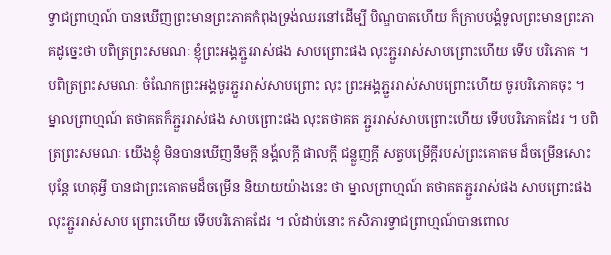ទ្វាជព្រាហ្មណ៍ បានឃើញព្រះមានព្រះភាគកំពុងទ្រង់ឈរនៅដើម្បី បិណ្ឌបាតហើយ ក៏ក្រាបបង្គំទូលព្រះមានព្រះភាគដូច្នេះថា បពិត្រព្រះសមណៈ ខ្ញុំព្រះអង្គភ្ជួររាស់ផង សាបព្រោះផង លុះភ្ជួររាស់សាបព្រោះហើយ ទើប បរិភោគ ។ បពិត្រព្រះសមណៈ ចំណែកព្រះអង្គចូរភ្ជួររាស់សាបព្រោះ លុះ ព្រះអង្គភ្ជួររាស់សាបព្រោះហើយ ចូរបរិភោគចុះ ។ ម្នាលព្រាហ្មណ៍ តថាគតក៏ភ្ជួររាស់ផង សាបព្រោះផង លុះតថាគត ភ្ជួររាស់សាបព្រោះហើយ ទើបបរិភោគដែរ ។ បពិត្រព្រះសមណៈ យើងខ្ញុំ មិនបានឃើញនឹមក្តី នង្គ័លក្តី ផាលក្តី ជន្លួញក្តី សត្វបម្រើក្តីរបស់ព្រះគោតម ដ៏ចម្រើនសោះ បុន្តែ ហេតុអ្វី បានជាព្រះគោតមដ៏ចម្រើន និយាយយ៉ាងនេះ ថា ម្នាលព្រាហ្មណ៍ តថាគតភ្ជួររាស់ផង សាបព្រោះផង លុះភ្ជួររាស់សាប ព្រោះហើយ ទើបបរិភោគដែរ ។ លំដាប់នោះ កសិភារទ្វាជព្រាហ្មណ៍បានពោល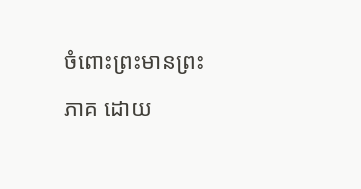ចំពោះព្រះមានព្រះភាគ ដោយ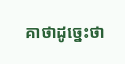គាថាដូច្នេះថា